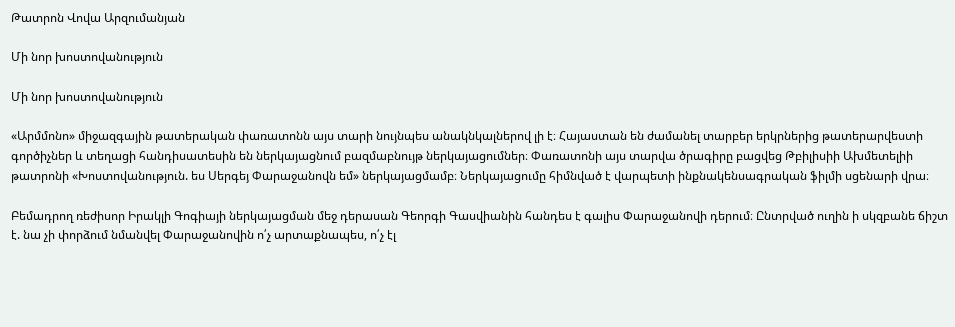Թատրոն Վովա Արզումանյան

Մի նոր խոստովանություն

Մի նոր խոստովանություն

«Արմմոնո» միջազգային թատերական փառատոնն այս տարի նույնպես անակնկալներով լի է։ Հայաստան են ժամանել տարբեր երկրներից թատերարվեստի գործիչներ և տեղացի հանդիսատեսին են ներկայացնում բազմաբնույթ ներկայացումներ։ Փառատոնի այս տարվա ծրագիրը բացվեց Թբիլիսիի Ախմետելիի թատրոնի «Խոստովանություն. ես Սերգեյ Փարաջանովն եմ» ներկայացմամբ։ Ներկայացումը հիմնված է վարպետի ինքնակենսագրական ֆիլմի սցենարի վրա։

Բեմադրող ռեժիսոր Իրակլի Գոգիայի ներկայացման մեջ դերասան Գեորգի Գասվիանին հանդես է գալիս Փարաջանովի դերում։ Ընտրված ուղին ի սկզբանե ճիշտ է. նա չի փորձում նմանվել Փարաջանովին ո՛չ արտաքնապես, ո՛չ էլ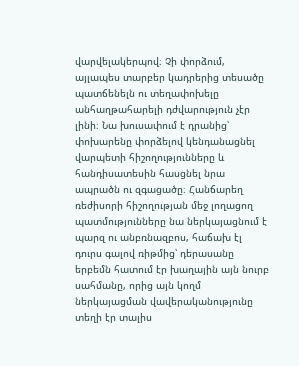վարվելակերպով։ Չի փորձում, այլապես տարբեր կադրերից տեսածը պատճենելն ու տեղափոխելը անհաղթահարելի դժվարություն չէր լինի։ Նա խուսափում է դրանից՝ փոխարենը փորձելով կենդանացնել վարպետի հիշողությունները և հանդիսատեսին հասցնել նրա ապրածն ու զգացածը։ Հանճարեղ ռեժիսորի հիշողության մեջ լողացող պատմությունները նա ներկայացնում է պարզ ու անբռնազբոս, հաճախ էլ դուրս գալով ռիթմից՝ դերասանը երբեմն հատում էր խաղային այն նուրբ սահմանը, որից այն կողմ ներկայացման վավերականությունը տեղի էր տալիս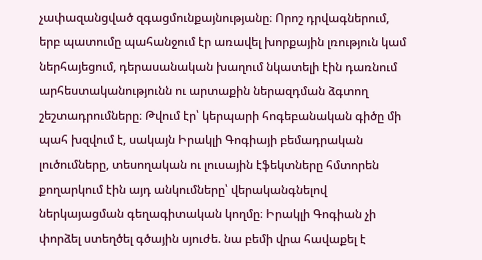չափազանցված զգացմունքայնությանը։ Որոշ դրվագներում, երբ պատումը պահանջում էր առավել խորքային լռություն կամ ներհայեցում, դերասանական խաղում նկատելի էին դառնում արհեստականությունն ու արտաքին ներազդման ձգտող շեշտադրումները։ Թվում էր՝ կերպարի հոգեբանական գիծը մի պահ խզվում է, սակայն Իրակլի Գոգիայի բեմադրական լուծումները, տեսողական ու լուսային էֆեկտները հմտորեն քողարկում էին այդ անկումները՝ վերականգնելով ներկայացման գեղագիտական կողմը։ Իրակլի Գոգիան չի փորձել ստեղծել գծային սյուժե. նա բեմի վրա հավաքել է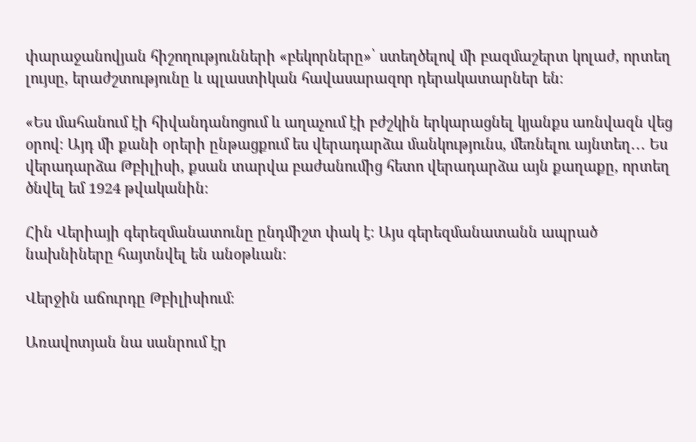փարաջանովյան հիշողությունների «բեկորները»՝ ստեղծելով մի բազմաշերտ կոլաժ, որտեղ լույսը, երաժշտությունը և պլաստիկան հավասարազոր դերակատարներ են։

«Ես մահանում էի հիվանդանոցում և աղաչում էի բժշկին երկարացնել կյանքս առնվազն վեց օրով։ Այդ մի քանի օրերի ընթացքում ես վերադարձա մանկությունս, մեռնելու այնտեղ․․․ Ես վերադարձա Թբիլիսի, քսան տարվա բաժանումից հետո վերադարձա այն քաղաքը, որտեղ ծնվել եմ 1924 թվականին։

Հին Վերիայի գերեզմանատունը ընդմիշտ փակ է։ Այս գերեզմանատանն ապրած նախնիները հայտնվել են անօթևան։

Վերջին աճուրդը Թբիլիսիում։

Առավոտյան նա սանրում էր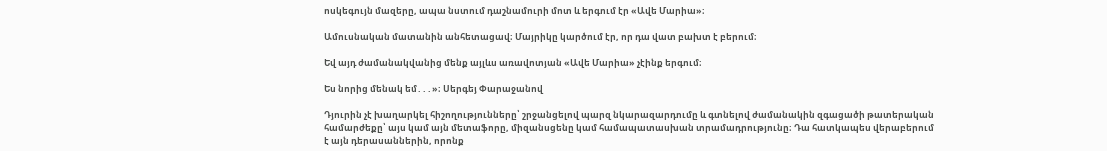ոսկեգույն մազերը, ապա նստում դաշնամուրի մոտ և երգում էր «Ավե Մարիա»։

Ամուսնական մատանին անհետացավ։ Մայրիկը կարծում էր, որ դա վատ բախտ է բերում։

Եվ այդ ժամանակվանից մենք այլևս առավոտյան «Ավե Մարիա» չէինք երգում։

Ես նորից մենակ եմ․․․»։ Սերգեյ Փարաջանով

Դյուրին չէ խաղարկել հիշողությունները՝ շրջանցելով պարզ նկարազարդումը և գտնելով ժամանակին զգացածի թատերական համարժեքը՝ այս կամ այն մետաֆորը, միզանսցենը կամ համապատասխան տրամադրությունը։ Դա հատկապես վերաբերում է այն դերասաններին, որոնք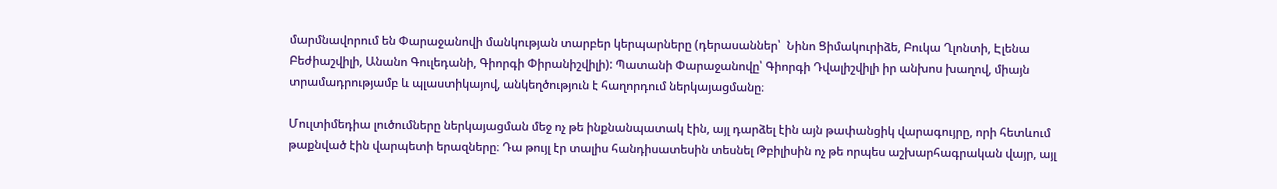մարմնավորում են Փարաջանովի մանկության տարբեր կերպարները (դերասաններ՝  Նինո Ցիմակուրիձե, Բուկա Ղլոնտի, Էլենա Բեժիաշվիլի, Անանո Գուլեդանի, Գիորգի Փիրանիշվիլի): Պատանի Փարաջանովը՝ Գիորգի Դվալիշվիլի իր անխոս խաղով, միայն տրամադրությամբ և պլաստիկայով, անկեղծություն է հաղորդում ներկայացմանը։

Մուլտիմեդիա լուծումները ներկայացման մեջ ոչ թե ինքնանպատակ էին, այլ դարձել էին այն թափանցիկ վարագույրը, որի հետևում թաքնված էին վարպետի երազները։ Դա թույլ էր տալիս հանդիսատեսին տեսնել Թբիլիսին ոչ թե որպես աշխարհագրական վայր, այլ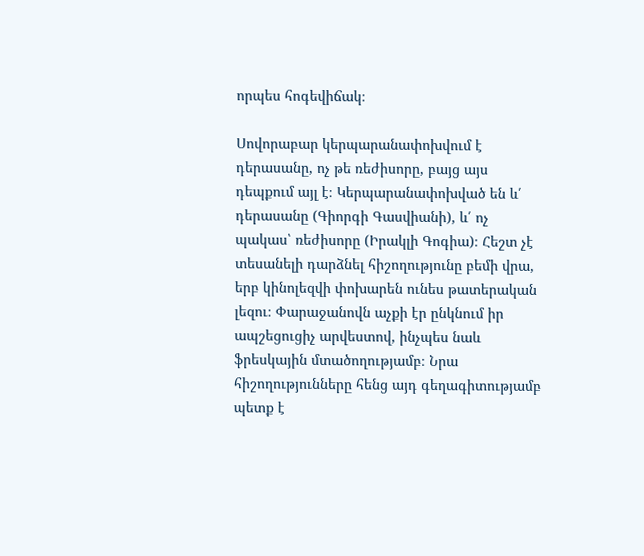որպես հոգեվիճակ։

Սովորաբար կերպարանափոխվում է դերասանը, ոչ թե ռեժիսորը, բայց այս դեպքում այլ է։ Կերպարանափոխված են և՛ դերասանը (Գիորգի Գասվիանի), և՛ ոչ պակաս՝ ռեժիսորը (Իրակլի Գոգիա)։ Հեշտ չէ տեսանելի դարձնել հիշողությունը բեմի վրա, երբ կինոլեզվի փոխարեն ունես թատերական լեզու։ Փարաջանովն աչքի էր ընկնում իր ապշեցուցիչ արվեստով, ինչպես նաև ֆրեսկային մտածողությամբ։ Նրա հիշողությունները հենց այդ գեղագիտությամբ պետք է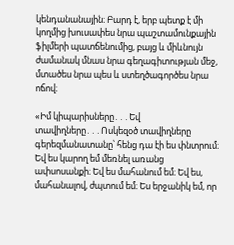կենդանանային։ Բարդ է, երբ պետք է մի կողմից խուսափես նրա պաշտամունքային ֆիլմերի պատճենումից, բայց և միևնույն ժամանակ մնաս նրա գեղագիտության մեջ, մտածես նրա պես և ստեղծագործես նրա ոճով։

«Իմ կիպարիսները․․․Եվ տավիղները․․․Ոսկեզօծ տավիղները գերեզմանատանը՝ հենց դա էի ես փնտրում։ Եվ ես կարող եմ մեռնել առանց ափսոսանքի։ Եվ ես մահանում եմ։ Եվ ես, մահանալով, ժպտում եմ։ Ես երջանիկ եմ, որ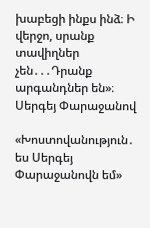խաբեցի ինքս ինձ։ Ի վերջո, սրանք տավիղներ չեն․․․Դրանք արգանդներ են»։ Սերգեյ Փարաջանով

«Խոստովանություն․ ես Սերգեյ Փարաջանովն եմ»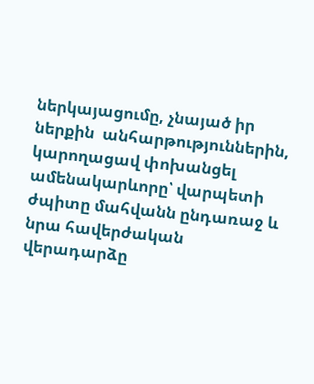ներկայացումը, չնայած իր ներքին  անհարթություններին, կարողացավ փոխանցել ամենակարևորը՝ վարպետի ժպիտը մահվանն ընդառաջ և նրա հավերժական վերադարձը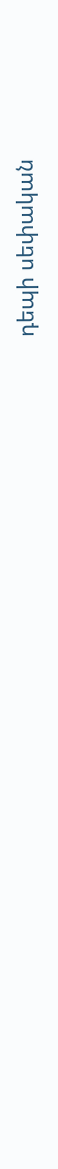դեպի սեփական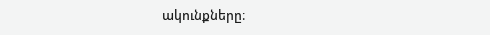ակունքները։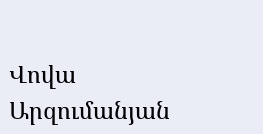Վովա Արզումանյան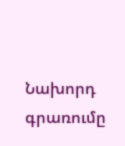Նախորդ գրառումը